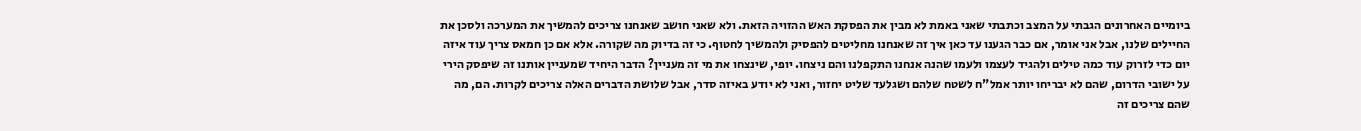ביומיים האחרונים הגבתי על המצב וכתבתי שאני באמת לא מבין את הפסקת האש ההזויה הזאת. ולא שאני חושב שאנחנו צריכים להמשיך את המערכה ולסכן את החיילים שלנו, אבל אני אומר, אם כבר הגענו עד כאן איך זה שאנחנו מחליטים להפסיק ולהמשיך לחטוף. כי זה בדיוק מה שקורה. אלא אם כן חמאס צריך עוד איזה יום כדי לזרוק עוד כמה טילים ולהגיד לעצמו ולעמו שהנה אנחנו התקפלנו והם ניצחו. יופי, שינצחו את מי זה מעניין? הדבר היחיד שמעניין אותנו זה שיפסק הירי על ישובי הדרום, שהם לא יבריחו יותר אמל"ח לשטח שלהם ושגלעד שליט יחזור, ואני לא יודע באיזה סדר, אבל שלושת הדברים האלה צריכים לקרות. הם, מה שהם צריכים זה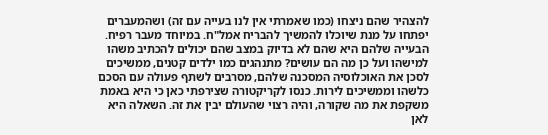להצהיר שהם ניצחו (כמו שאמרתי אין לנו בעייה עם זה) ושהמעברים יפתחו על מנת שיוכלו להמשיך להבריח אמל"ח. במיוחד מעבר רפיח. הבעייה שלהם היא שהם לא בדיוק במצב שהם יכולים להכתיב משהו למישהו ועל כן מה הם עושים? מתנהגים כמו ילדים קטנים, ממשיכים לסכן את האוכלוסיה המסכנה שלהם, מסרבים לשתף פעולה עם הסכם כלשהו וממשיכים לירות. כנסו לקריקטורה שצירפתי כאן כי היא באמת משקפת את מה שקורה, והיה רצוי שהעולם יבין את זה. השאלה היא לאן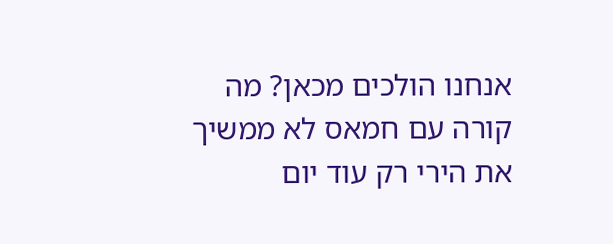אנחנו הולכים מכאן? מה קורה עם חמאס לא ממשיך את הירי רק עוד יום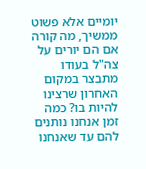יומיים אלא פשוט ממשיך, מה קורה אם הם יורים על צה"ל בעודו מתבצר במקום האחרון שרצינו להיות בו? כמה זמן אנחנו נותנים להם עד שאנחנו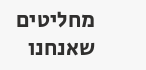מחליטים שאנחנו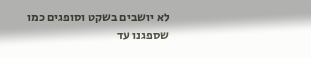לא יושבים בשקט וסופגים כמו שספגנו עד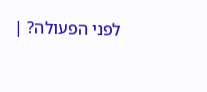לפני הפעולה? |